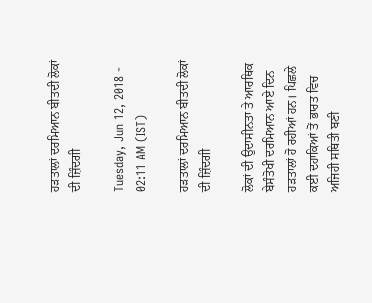ਹੜਤਾਲਾਂ ਦਰਮਿਆਨ ਬੀਤਦੀ ਲੋਕਾਂ ਦੀ ਜ਼ਿੰਦਗੀ

Tuesday, Jun 12, 2018 - 02:11 AM (IST)

ਹੜਤਾਲਾਂ ਦਰਮਿਆਨ ਬੀਤਦੀ ਲੋਕਾਂ ਦੀ ਜ਼ਿੰਦਗੀ

ਲੋਕਾਂ ਦੀ ਉਦਾਸੀਨਤਾ ਤੇ ਆਰਥਿਕ ਬੇਸੰਤੋਖੀ ਦਰਮਿਆਨ ਆਏ ਦਿਨ ਹੜਤਾਲਾਂ ਹੋ ਰਹੀਆਂ ਹਨ। ਪਿਛਲੇ ਕਈ ਦਹਾਕਿਆਂ ਤੋਂ ਭਾਰਤ ਵਿਚ ਅਜਿਹੀ ਸਥਿਤੀ ਬਣੀ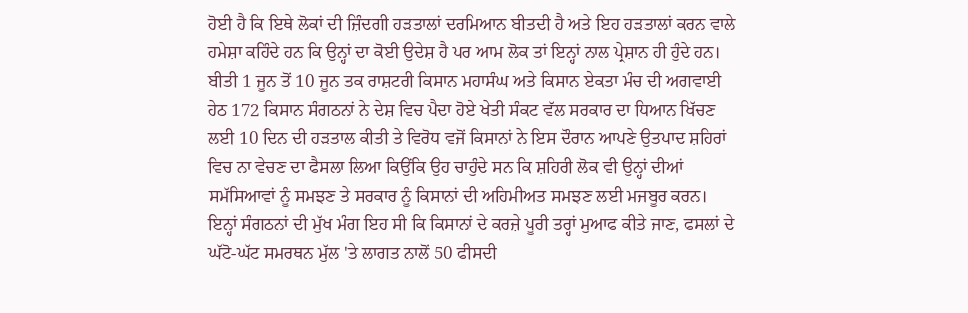ਹੋਈ ਹੈ ਕਿ ਇਥੇ ਲੋਕਾਂ ਦੀ ਜ਼ਿੰਦਗੀ ਹੜਤਾਲਾਂ ਦਰਮਿਆਨ ਬੀਤਦੀ ਹੈ ਅਤੇ ਇਹ ਹੜਤਾਲਾਂ ਕਰਨ ਵਾਲੇ ਹਮੇਸ਼ਾ ਕਹਿੰਦੇ ਹਨ ਕਿ ਉਨ੍ਹਾਂ ਦਾ ਕੋਈ ਉਦੇਸ਼ ਹੈ ਪਰ ਆਮ ਲੋਕ ਤਾਂ ਇਨ੍ਹਾਂ ਨਾਲ ਪ੍ਰੇਸ਼ਾਨ ਹੀ ਹੁੰਦੇ ਹਨ।
ਬੀਤੀ 1 ਜੂਨ ਤੋਂ 10 ਜੂਨ ਤਕ ਰਾਸ਼ਟਰੀ ਕਿਸਾਨ ਮਹਾਸੰਘ ਅਤੇ ਕਿਸਾਨ ਏਕਤਾ ਮੰਚ ਦੀ ਅਗਵਾਈ ਹੇਠ 172 ਕਿਸਾਨ ਸੰਗਠਨਾਂ ਨੇ ਦੇਸ਼ ਵਿਚ ਪੈਦਾ ਹੋਏ ਖੇਤੀ ਸੰਕਟ ਵੱਲ ਸਰਕਾਰ ਦਾ ਧਿਆਨ ਖਿੱਚਣ ਲਈ 10 ਦਿਨ ਦੀ ਹੜਤਾਲ ਕੀਤੀ ਤੇ ਵਿਰੋਧ ਵਜੋਂ ਕਿਸਾਨਾਂ ਨੇ ਇਸ ਦੌਰਾਨ ਆਪਣੇ ਉਤਪਾਦ ਸ਼ਹਿਰਾਂ ਵਿਚ ਨਾ ਵੇਚਣ ਦਾ ਫੈਸਲਾ ਲਿਆ ਕਿਉਂਕਿ ਉਹ ਚਾਹੁੰਦੇ ਸਨ ਕਿ ਸ਼ਹਿਰੀ ਲੋਕ ਵੀ ਉਨ੍ਹਾਂ ਦੀਆਂ ਸਮੱਸਿਆਵਾਂ ਨੂੰ ਸਮਝਣ ਤੇ ਸਰਕਾਰ ਨੂੰ ਕਿਸਾਨਾਂ ਦੀ ਅਹਿਮੀਅਤ ਸਮਝਣ ਲਈ ਮਜਬੂਰ ਕਰਨ।
ਇਨ੍ਹਾਂ ਸੰਗਠਨਾਂ ਦੀ ਮੁੱਖ ਮੰਗ ਇਹ ਸੀ ਕਿ ਕਿਸਾਨਾਂ ਦੇ ਕਰਜ਼ੇ ਪੂਰੀ ਤਰ੍ਹਾਂ ਮੁਆਫ ਕੀਤੇ ਜਾਣ, ਫਸਲਾਂ ਦੇ ਘੱਟੋ-ਘੱਟ ਸਮਰਥਨ ਮੁੱਲ 'ਤੇ ਲਾਗਤ ਨਾਲੋਂ 50 ਫੀਸਦੀ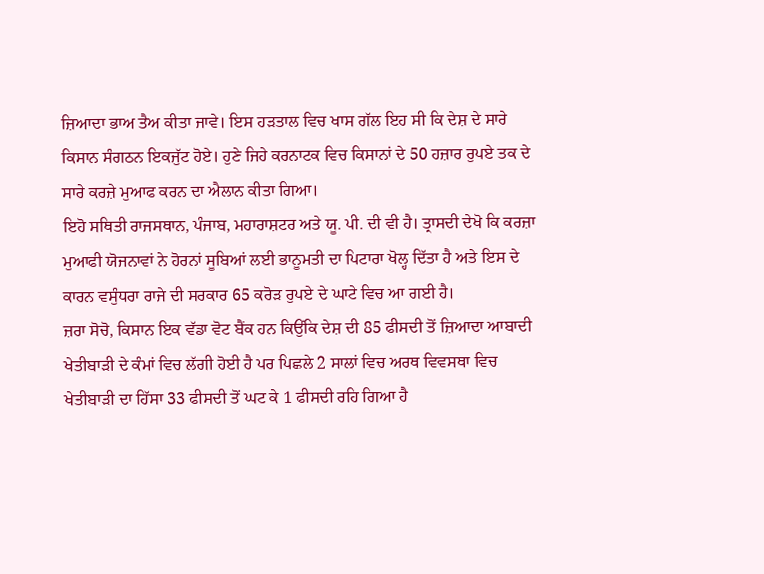ਜ਼ਿਆਦਾ ਭਾਅ ਤੈਅ ਕੀਤਾ ਜਾਵੇ। ਇਸ ਹੜਤਾਲ ਵਿਚ ਖਾਸ ਗੱਲ ਇਹ ਸੀ ਕਿ ਦੇਸ਼ ਦੇ ਸਾਰੇ ਕਿਸਾਨ ਸੰਗਠਨ ਇਕਜੁੱਟ ਹੋਏ। ਹੁਣੇ ਜਿਹੇ ਕਰਨਾਟਕ ਵਿਚ ਕਿਸਾਨਾਂ ਦੇ 50 ਹਜ਼ਾਰ ਰੁਪਏ ਤਕ ਦੇ ਸਾਰੇ ਕਰਜ਼ੇ ਮੁਆਫ ਕਰਨ ਦਾ ਐਲਾਨ ਕੀਤਾ ਗਿਆ।
ਇਹੋ ਸਥਿਤੀ ਰਾਜਸਥਾਨ, ਪੰਜਾਬ, ਮਹਾਰਾਸ਼ਟਰ ਅਤੇ ਯੂ. ਪੀ. ਦੀ ਵੀ ਹੈ। ਤ੍ਰਾਸਦੀ ਦੇਖੋ ਕਿ ਕਰਜ਼ਾ ਮੁਆਫੀ ਯੋਜਨਾਵਾਂ ਨੇ ਹੋਰਨਾਂ ਸੂਬਿਆਂ ਲਈ ਭਾਨੂਮਤੀ ਦਾ ਪਿਟਾਰਾ ਖੋਲ੍ਹ ਦਿੱਤਾ ਹੈ ਅਤੇ ਇਸ ਦੇ ਕਾਰਨ ਵਸੁੰਧਰਾ ਰਾਜੇ ਦੀ ਸਰਕਾਰ 65 ਕਰੋੜ ਰੁਪਏ ਦੇ ਘਾਟੇ ਵਿਚ ਆ ਗਈ ਹੈ।
ਜ਼ਰਾ ਸੋਚੋ, ਕਿਸਾਨ ਇਕ ਵੱਡਾ ਵੋਟ ਬੈਂਕ ਹਨ ਕਿਉਂਕਿ ਦੇਸ਼ ਦੀ 85 ਫੀਸਦੀ ਤੋਂ ਜ਼ਿਆਦਾ ਆਬਾਦੀ ਖੇਤੀਬਾੜੀ ਦੇ ਕੰਮਾਂ ਵਿਚ ਲੱਗੀ ਹੋਈ ਹੈ ਪਰ ਪਿਛਲੇ 2 ਸਾਲਾਂ ਵਿਚ ਅਰਥ ਵਿਵਸਥਾ ਵਿਚ ਖੇਤੀਬਾੜੀ ਦਾ ਹਿੱਸਾ 33 ਫੀਸਦੀ ਤੋਂ ਘਟ ਕੇ 1 ਫੀਸਦੀ ਰਹਿ ਗਿਆ ਹੈ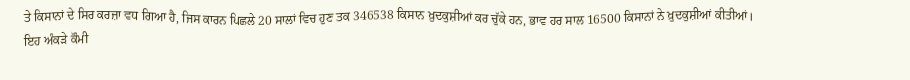ਤੇ ਕਿਸਾਨਾਂ ਦੇ ਸਿਰ ਕਰਜ਼ਾ ਵਧ ਗਿਆ ਹੈ, ਜਿਸ ਕਾਰਨ ਪਿਛਲੇ 20 ਸਾਲਾਂ ਵਿਚ ਹੁਣ ਤਕ 346538 ਕਿਸਾਨ ਖ਼ੁਦਕੁਸ਼ੀਆਂ ਕਰ ਚੁੱਕੇ ਹਨ, ਭਾਵ ਹਰ ਸਾਲ 16500 ਕਿਸਾਨਾਂ ਨੇ ਖ਼ੁਦਕੁਸ਼ੀਆਂ ਕੀਤੀਆਂ।
ਇਹ ਅੰਕੜੇ ਕੌਮੀ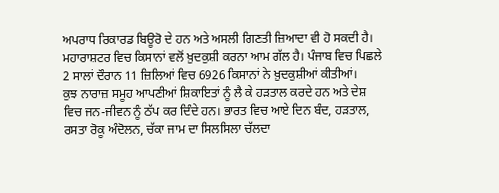ਅਪਰਾਧ ਰਿਕਾਰਡ ਬਿਊਰੋ ਦੇ ਹਨ ਅਤੇ ਅਸਲੀ ਗਿਣਤੀ ਜ਼ਿਆਦਾ ਵੀ ਹੋ ਸਕਦੀ ਹੈ। ਮਹਾਰਾਸ਼ਟਰ ਵਿਚ ਕਿਸਾਨਾਂ ਵਲੋਂ ਖ਼ੁਦਕੁਸ਼ੀ ਕਰਨਾ ਆਮ ਗੱਲ ਹੈ। ਪੰਜਾਬ ਵਿਚ ਪਿਛਲੇ 2 ਸਾਲਾਂ ਦੌਰਾਨ 11 ਜ਼ਿਲਿਆਂ ਵਿਚ 6926 ਕਿਸਾਨਾਂ ਨੇ ਖ਼ੁਦਕੁਸ਼ੀਆਂ ਕੀਤੀਆਂ।
ਕੁਝ ਨਾਰਾਜ਼ ਸਮੂਹ ਆਪਣੀਆਂ ਸ਼ਿਕਾਇਤਾਂ ਨੂੰ ਲੈ ਕੇ ਹੜਤਾਲ ਕਰਦੇ ਹਨ ਅਤੇ ਦੇਸ਼ ਵਿਚ ਜਨ-ਜੀਵਨ ਨੂੰ ਠੱਪ ਕਰ ਦਿੰਦੇ ਹਨ। ਭਾਰਤ ਵਿਚ ਆਏ ਦਿਨ ਬੰਦ, ਹੜਤਾਲ, ਰਸਤਾ ਰੋਕੂ ਅੰਦੋਲਨ, ਚੱਕਾ ਜਾਮ ਦਾ ਸਿਲਸਿਲਾ ਚੱਲਦਾ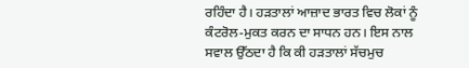ਰਹਿੰਦਾ ਹੈ। ਹੜਤਾਲਾਂ ਆਜ਼ਾਦ ਭਾਰਤ ਵਿਚ ਲੋਕਾਂ ਨੂੰ ਕੰਟਰੋਲ-ਮੁਕਤ ਕਰਨ ਦਾ ਸਾਧਨ ਹਨ। ਇਸ ਨਾਲ ਸਵਾਲ ਉੱਠਦਾ ਹੈ ਕਿ ਕੀ ਹੜਤਾਲਾਂ ਸੱਚਮੁਚ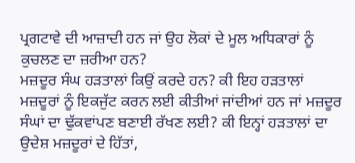ਪ੍ਰਗਟਾਵੇ ਦੀ ਆਜ਼ਾਦੀ ਹਨ ਜਾਂ ਉਹ ਲੋਕਾਂ ਦੇ ਮੂਲ ਅਧਿਕਾਰਾਂ ਨੂੰ ਕੁਚਲਣ ਦਾ ਜ਼ਰੀਆ ਹਨ?
ਮਜ਼ਦੂਰ ਸੰਘ ਹੜਤਾਲਾਂ ਕਿਉਂ ਕਰਦੇ ਹਨ? ਕੀ ਇਹ ਹੜਤਾਲਾਂ ਮਜ਼ਦੂਰਾਂ ਨੂੰ ਇਕਜੁੱਟ ਕਰਨ ਲਈ ਕੀਤੀਆਂ ਜਾਂਦੀਆਂ ਹਨ ਜਾਂ ਮਜ਼ਦੂਰ ਸੰਘਾਂ ਦਾ ਢੁੱਕਵਾਂਪਣ ਬਣਾਈ ਰੱਖਣ ਲਈ? ਕੀ ਇਨ੍ਹਾਂ ਹੜਤਾਲਾਂ ਦਾ ਉਦੇਸ਼ ਮਜ਼ਦੂਰਾਂ ਦੇ ਹਿੱਤਾਂ,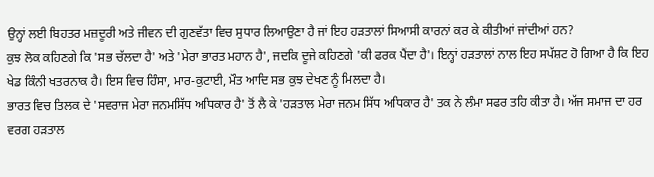ਉਨ੍ਹਾਂ ਲਈ ਬਿਹਤਰ ਮਜ਼ਦੂਰੀ ਅਤੇ ਜੀਵਨ ਦੀ ਗੁਣਵੱਤਾ ਵਿਚ ਸੁਧਾਰ ਲਿਆਉਣਾ ਹੈ ਜਾਂ ਇਹ ਹੜਤਾਲਾਂ ਸਿਆਸੀ ਕਾਰਨਾਂ ਕਰ ਕੇ ਕੀਤੀਆਂ ਜਾਂਦੀਆਂ ਹਨ?
ਕੁਝ ਲੋਕ ਕਹਿਣਗੇ ਕਿ 'ਸਭ ਚੱਲਦਾ ਹੈ' ਅਤੇ 'ਮੇਰਾ ਭਾਰਤ ਮਹਾਨ ਹੈ', ਜਦਕਿ ਦੂਜੇ ਕਹਿਣਗੇ 'ਕੀ ਫਰਕ ਪੈਂਦਾ ਹੈ'। ਇਨ੍ਹਾਂ ਹੜਤਾਲਾਂ ਨਾਲ ਇਹ ਸਪੱਸ਼ਟ ਹੋ ਗਿਆ ਹੈ ਕਿ ਇਹ ਖੇਡ ਕਿੰਨੀ ਖਤਰਨਾਕ ਹੈ। ਇਸ ਵਿਚ ਹਿੰਸਾ, ਮਾਰ-ਕੁਟਾਈ, ਮੌਤ ਆਦਿ ਸਭ ਕੁਝ ਦੇਖਣ ਨੂੰ ਮਿਲਦਾ ਹੈ।
ਭਾਰਤ ਵਿਚ ਤਿਲਕ ਦੇ 'ਸਵਰਾਜ ਮੇਰਾ ਜਨਮਸਿੱਧ ਅਧਿਕਾਰ ਹੈ' ਤੋਂ ਲੈ ਕੇ 'ਹੜਤਾਲ ਮੇਰਾ ਜਨਮ ਸਿੱਧ ਅਧਿਕਾਰ ਹੈ' ਤਕ ਨੇ ਲੰਮਾ ਸਫਰ ਤਹਿ ਕੀਤਾ ਹੈ। ਅੱਜ ਸਮਾਜ ਦਾ ਹਰ ਵਰਗ ਹੜਤਾਲ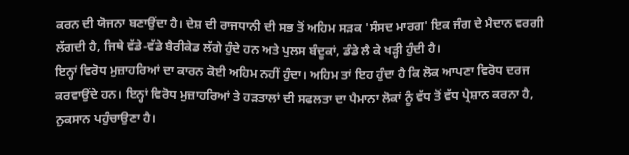ਕਰਨ ਦੀ ਯੋਜਨਾ ਬਣਾਉਂਦਾ ਹੈ। ਦੇਸ਼ ਦੀ ਰਾਜਧਾਨੀ ਦੀ ਸਭ ਤੋਂ ਅਹਿਮ ਸੜਕ 'ਸੰਸਦ ਮਾਰਗ' ਇਕ ਜੰਗ ਦੇ ਮੈਦਾਨ ਵਰਗੀ ਲੱਗਦੀ ਹੈ, ਜਿਥੇ ਵੱਡੇ-ਵੱਡੇ ਬੈਰੀਕੇਡ ਲੱਗੇ ਹੁੰਦੇ ਹਨ ਅਤੇ ਪੁਲਸ ਬੰਦੂਕਾਂ, ਡੰਡੇ ਲੈ ਕੇ ਖੜ੍ਹੀ ਹੁੰਦੀ ਹੈ।
ਇਨ੍ਹਾਂ ਵਿਰੋਧ ਮੁਜ਼ਾਹਰਿਆਂ ਦਾ ਕਾਰਨ ਕੋਈ ਅਹਿਮ ਨਹੀਂ ਹੁੰਦਾ। ਅਹਿਮ ਤਾਂ ਇਹ ਹੁੰਦਾ ਹੈ ਕਿ ਲੋਕ ਆਪਣਾ ਵਿਰੋਧ ਦਰਜ ਕਰਵਾਉਂਦੇ ਹਨ। ਇਨ੍ਹਾਂ ਵਿਰੋਧ ਮੁਜ਼ਾਹਰਿਆਂ ਤੇ ਹੜਤਾਲਾਂ ਦੀ ਸਫਲਤਾ ਦਾ ਪੈਮਾਨਾ ਲੋਕਾਂ ਨੂੰ ਵੱਧ ਤੋਂ ਵੱਧ ਪ੍ਰੇਸ਼ਾਨ ਕਰਨਾ ਹੈ, ਨੁਕਸਾਨ ਪਹੁੰਚਾਉਣਾ ਹੈ।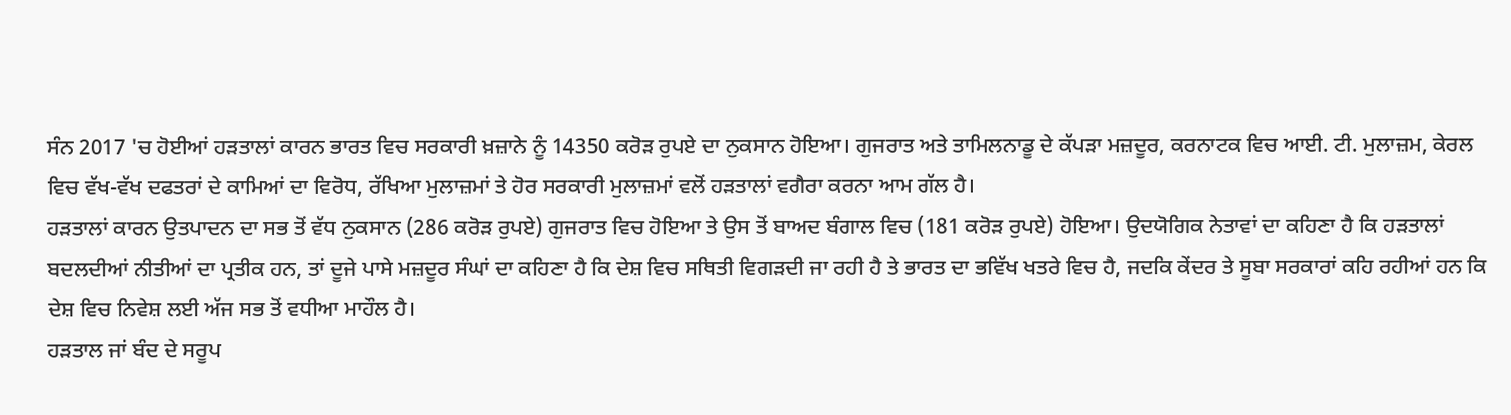ਸੰਨ 2017 'ਚ ਹੋਈਆਂ ਹੜਤਾਲਾਂ ਕਾਰਨ ਭਾਰਤ ਵਿਚ ਸਰਕਾਰੀ ਖ਼ਜ਼ਾਨੇ ਨੂੰ 14350 ਕਰੋੜ ਰੁਪਏ ਦਾ ਨੁਕਸਾਨ ਹੋਇਆ। ਗੁਜਰਾਤ ਅਤੇ ਤਾਮਿਲਨਾਡੂ ਦੇ ਕੱਪੜਾ ਮਜ਼ਦੂਰ, ਕਰਨਾਟਕ ਵਿਚ ਆਈ. ਟੀ. ਮੁਲਾਜ਼ਮ, ਕੇਰਲ ਵਿਚ ਵੱਖ-ਵੱਖ ਦਫਤਰਾਂ ਦੇ ਕਾਮਿਆਂ ਦਾ ਵਿਰੋਧ, ਰੱਖਿਆ ਮੁਲਾਜ਼ਮਾਂ ਤੇ ਹੋਰ ਸਰਕਾਰੀ ਮੁਲਾਜ਼ਮਾਂ ਵਲੋਂ ਹੜਤਾਲਾਂ ਵਗੈਰਾ ਕਰਨਾ ਆਮ ਗੱਲ ਹੈ।
ਹੜਤਾਲਾਂ ਕਾਰਨ ਉਤਪਾਦਨ ਦਾ ਸਭ ਤੋਂ ਵੱਧ ਨੁਕਸਾਨ (286 ਕਰੋੜ ਰੁਪਏ) ਗੁਜਰਾਤ ਵਿਚ ਹੋਇਆ ਤੇ ਉਸ ਤੋਂ ਬਾਅਦ ਬੰਗਾਲ ਵਿਚ (181 ਕਰੋੜ ਰੁਪਏ) ਹੋਇਆ। ਉਦਯੋਗਿਕ ਨੇਤਾਵਾਂ ਦਾ ਕਹਿਣਾ ਹੈ ਕਿ ਹੜਤਾਲਾਂ ਬਦਲਦੀਆਂ ਨੀਤੀਆਂ ਦਾ ਪ੍ਰਤੀਕ ਹਨ, ਤਾਂ ਦੂਜੇ ਪਾਸੇ ਮਜ਼ਦੂਰ ਸੰਘਾਂ ਦਾ ਕਹਿਣਾ ਹੈ ਕਿ ਦੇਸ਼ ਵਿਚ ਸਥਿਤੀ ਵਿਗੜਦੀ ਜਾ ਰਹੀ ਹੈ ਤੇ ਭਾਰਤ ਦਾ ਭਵਿੱਖ ਖਤਰੇ ਵਿਚ ਹੈ, ਜਦਕਿ ਕੇਂਦਰ ਤੇ ਸੂਬਾ ਸਰਕਾਰਾਂ ਕਹਿ ਰਹੀਆਂ ਹਨ ਕਿ ਦੇਸ਼ ਵਿਚ ਨਿਵੇਸ਼ ਲਈ ਅੱਜ ਸਭ ਤੋਂ ਵਧੀਆ ਮਾਹੌਲ ਹੈ।
ਹੜਤਾਲ ਜਾਂ ਬੰਦ ਦੇ ਸਰੂਪ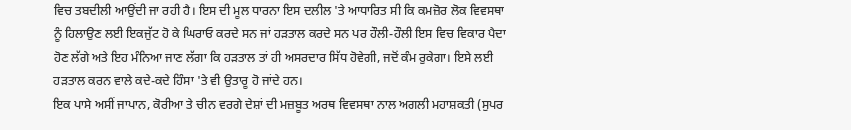ਵਿਚ ਤਬਦੀਲੀ ਆਉਂਦੀ ਜਾ ਰਹੀ ਹੈ। ਇਸ ਦੀ ਮੂਲ ਧਾਰਨਾ ਇਸ ਦਲੀਲ 'ਤੇ ਆਧਾਰਿਤ ਸੀ ਕਿ ਕਮਜ਼ੋਰ ਲੋਕ ਵਿਵਸਥਾ ਨੂੰ ਹਿਲਾਉਣ ਲਈ ਇਕਜੁੱਟ ਹੋ ਕੇ ਘਿਰਾਓ ਕਰਦੇ ਸਨ ਜਾਂ ਹੜਤਾਲ ਕਰਦੇ ਸਨ ਪਰ ਹੌਲੀ-ਹੌਲੀ ਇਸ ਵਿਚ ਵਿਕਾਰ ਪੈਦਾ ਹੋਣ ਲੱਗੇ ਅਤੇ ਇਹ ਮੰਨਿਆ ਜਾਣ ਲੱਗਾ ਕਿ ਹੜਤਾਲ ਤਾਂ ਹੀ ਅਸਰਦਾਰ ਸਿੱਧ ਹੋਵੇਗੀ, ਜਦੋਂ ਕੰਮ ਰੁਕੇਗਾ। ਇਸੇ ਲਈ ਹੜਤਾਲ ਕਰਨ ਵਾਲੇ ਕਦੇ-ਕਦੇ ਹਿੰਸਾ 'ਤੇ ਵੀ ਉਤਾਰੂ ਹੋ ਜਾਂਦੇ ਹਨ।
ਇਕ ਪਾਸੇ ਅਸੀਂ ਜਾਪਾਨ, ਕੋਰੀਆ ਤੇ ਚੀਨ ਵਰਗੇ ਦੇਸ਼ਾਂ ਦੀ ਮਜ਼ਬੂਤ ਅਰਥ ਵਿਵਸਥਾ ਨਾਲ ਅਗਲੀ ਮਹਾਸ਼ਕਤੀ (ਸੁਪਰ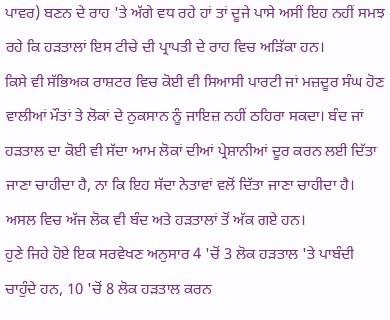ਪਾਵਰ) ਬਣਨ ਦੇ ਰਾਹ 'ਤੇ ਅੱਗੇ ਵਧ ਰਹੇ ਹਾਂ ਤਾਂ ਦੂਜੇ ਪਾਸੇ ਅਸੀਂ ਇਹ ਨਹੀਂ ਸਮਝ ਰਹੇ ਕਿ ਹੜਤਾਲਾਂ ਇਸ ਟੀਚੇ ਦੀ ਪ੍ਰਾਪਤੀ ਦੇ ਰਾਹ ਵਿਚ ਅੜਿੱਕਾ ਹਨ।
ਕਿਸੇ ਵੀ ਸੱਭਿਅਕ ਰਾਸ਼ਟਰ ਵਿਚ ਕੋਈ ਵੀ ਸਿਆਸੀ ਪਾਰਟੀ ਜਾਂ ਮਜ਼ਦੂਰ ਸੰਘ ਹੋਣ ਵਾਲੀਆਂ ਮੌਤਾਂ ਤੇ ਲੋਕਾਂ ਦੇ ਨੁਕਸਾਨ ਨੂੰ ਜਾਇਜ਼ ਨਹੀਂ ਠਹਿਰਾ ਸਕਦਾ। ਬੰਦ ਜਾਂ ਹੜਤਾਲ ਦਾ ਕੋਈ ਵੀ ਸੱਦਾ ਆਮ ਲੋਕਾਂ ਦੀਆਂ ਪ੍ਰੇਸ਼ਾਨੀਆਂ ਦੂਰ ਕਰਨ ਲਈ ਦਿੱਤਾ ਜਾਣਾ ਚਾਹੀਦਾ ਹੈ, ਨਾ ਕਿ ਇਹ ਸੱਦਾ ਨੇਤਾਵਾਂ ਵਲੋਂ ਦਿੱਤਾ ਜਾਣਾ ਚਾਹੀਦਾ ਹੈ। ਅਸਲ ਵਿਚ ਅੱਜ ਲੋਕ ਵੀ ਬੰਦ ਅਤੇ ਹੜਤਾਲਾਂ ਤੋਂ ਅੱਕ ਗਏ ਹਨ।
ਹੁਣੇ ਜਿਹੇ ਹੋਏ ਇਕ ਸਰਵੇਖਣ ਅਨੁਸਾਰ 4 'ਚੋਂ 3 ਲੋਕ ਹੜਤਾਲ 'ਤੇ ਪਾਬੰਦੀ ਚਾਹੁੰਦੇ ਹਨ, 10 'ਚੋਂ 8 ਲੋਕ ਹੜਤਾਲ ਕਰਨ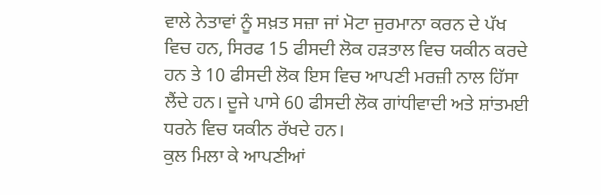ਵਾਲੇ ਨੇਤਾਵਾਂ ਨੂੰ ਸਖ਼ਤ ਸਜ਼ਾ ਜਾਂ ਮੋਟਾ ਜੁਰਮਾਨਾ ਕਰਨ ਦੇ ਪੱਖ ਵਿਚ ਹਨ, ਸਿਰਫ 15 ਫੀਸਦੀ ਲੋਕ ਹੜਤਾਲ ਵਿਚ ਯਕੀਨ ਕਰਦੇ ਹਨ ਤੇ 10 ਫੀਸਦੀ ਲੋਕ ਇਸ ਵਿਚ ਆਪਣੀ ਮਰਜ਼ੀ ਨਾਲ ਹਿੱਸਾ ਲੈਂਦੇ ਹਨ। ਦੂਜੇ ਪਾਸੇ 60 ਫੀਸਦੀ ਲੋਕ ਗਾਂਧੀਵਾਦੀ ਅਤੇ ਸ਼ਾਂਤਮਈ ਧਰਨੇ ਵਿਚ ਯਕੀਨ ਰੱਖਦੇ ਹਨ।
ਕੁਲ ਮਿਲਾ ਕੇ ਆਪਣੀਆਂ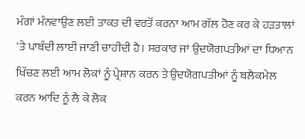ਮੰਗਾਂ ਮੰਨਵਾਉਣ ਲਈ ਤਾਕਤ ਦੀ ਵਰਤੋਂ ਕਰਨਾ ਆਮ ਗੱਲ ਹੋਣ ਕਰ ਕੇ ਹੜਤਾਲਾਂ 'ਤੇ ਪਾਬੰਦੀ ਲਾਈ ਜਾਣੀ ਚਾਹੀਦੀ ਹੈ। ਸਰਕਾਰ ਜਾਂ ਉਦਯੋਗਪਤੀਆਂ ਦਾ ਧਿਆਨ ਖਿੱਚਣ ਲਈ ਆਮ ਲੋਕਾਂ ਨੂੰ ਪ੍ਰੇਸ਼ਾਨ ਕਰਨ ਤੇ ਉਦਯੋਗਪਤੀਆਂ ਨੂੰ ਬਲੈਕਮੇਲ ਕਰਨ ਆਦਿ ਨੂੰ ਲੈ ਕੇ ਲੋਕ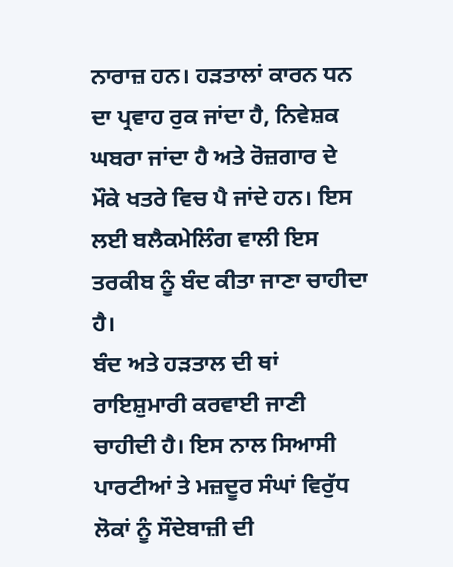ਨਾਰਾਜ਼ ਹਨ। ਹੜਤਾਲਾਂ ਕਾਰਨ ਧਨ ਦਾ ਪ੍ਰਵਾਹ ਰੁਕ ਜਾਂਦਾ ਹੈ, ਨਿਵੇਸ਼ਕ ਘਬਰਾ ਜਾਂਦਾ ਹੈ ਅਤੇ ਰੋਜ਼ਗਾਰ ਦੇ ਮੌਕੇ ਖਤਰੇ ਵਿਚ ਪੈ ਜਾਂਦੇ ਹਨ। ਇਸ ਲਈ ਬਲੈਕਮੇਲਿੰਗ ਵਾਲੀ ਇਸ ਤਰਕੀਬ ਨੂੰ ਬੰਦ ਕੀਤਾ ਜਾਣਾ ਚਾਹੀਦਾ ਹੈ।
ਬੰਦ ਅਤੇ ਹੜਤਾਲ ਦੀ ਥਾਂ ਰਾਇਸ਼ੁਮਾਰੀ ਕਰਵਾਈ ਜਾਣੀ ਚਾਹੀਦੀ ਹੈ। ਇਸ ਨਾਲ ਸਿਆਸੀ ਪਾਰਟੀਆਂ ਤੇ ਮਜ਼ਦੂਰ ਸੰਘਾਂ ਵਿਰੁੱਧ ਲੋਕਾਂ ਨੂੰ ਸੌਦੇਬਾਜ਼ੀ ਦੀ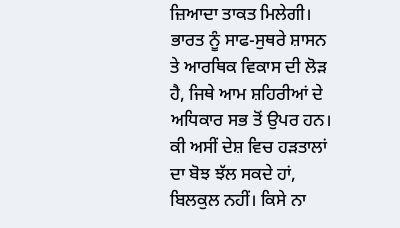ਜ਼ਿਆਦਾ ਤਾਕਤ ਮਿਲੇਗੀ। ਭਾਰਤ ਨੂੰ ਸਾਫ-ਸੁਥਰੇ ਸ਼ਾਸਨ ਤੇ ਆਰਥਿਕ ਵਿਕਾਸ ਦੀ ਲੋੜ ਹੈ, ਜਿਥੇ ਆਮ ਸ਼ਹਿਰੀਆਂ ਦੇ ਅਧਿਕਾਰ ਸਭ ਤੋਂ ਉਪਰ ਹਨ। ਕੀ ਅਸੀਂ ਦੇਸ਼ ਵਿਚ ਹੜਤਾਲਾਂ ਦਾ ਬੋਝ ਝੱਲ ਸਕਦੇ ਹਾਂ, ਬਿਲਕੁਲ ਨਹੀਂ। ਕਿਸੇ ਨਾ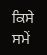ਕਿਸੇ ਸਮੇਂ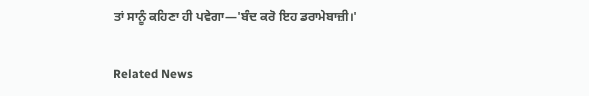ਤਾਂ ਸਾਨੂੰ ਕਹਿਣਾ ਹੀ ਪਵੇਗਾ—'ਬੰਦ ਕਰੋ ਇਹ ਡਰਾਮੇਬਾਜ਼ੀ।'


Related News